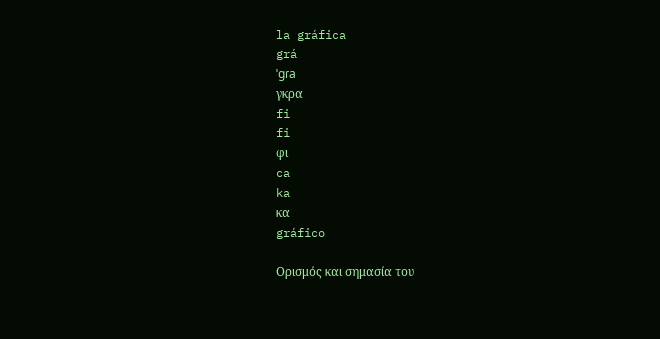la gráfica
grá
ˈgɾa
γκρα
fi
fi
φι
ca
ka
κα
gráfico

Ορισμός και σημασία του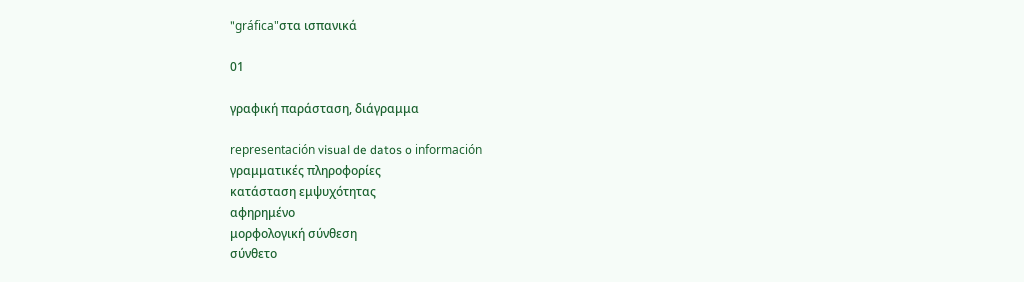"gráfica"στα ισπανικά

01

γραφική παράσταση, διάγραμμα

representación visual de datos o información
γραμματικές πληροφορίες
κατάσταση εμψυχότητας
αφηρημένο
μορφολογική σύνθεση
σύνθετο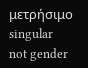μετρήσιμο
singular
not gender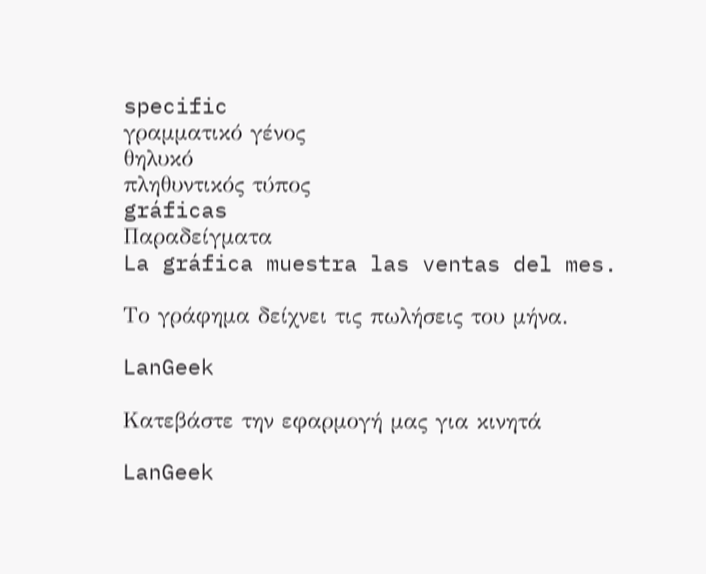specific
γραμματικό γένος
θηλυκό
πληθυντικός τύπος
gráficas
Παραδείγματα
La gráfica muestra las ventas del mes.

Το γράφημα δείχνει τις πωλήσεις του μήνα.

LanGeek

Κατεβάστε την εφαρμογή μας για κινητά

LanGeek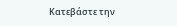Κατεβάστε την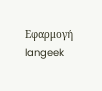Εφαρμογή
langeek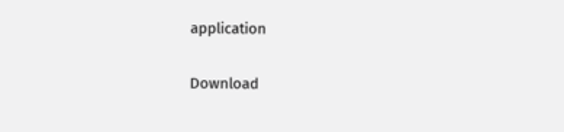application

Download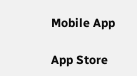Mobile App

App Store